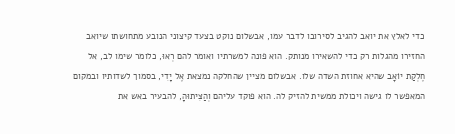כדי לאלץ את יואב להגיב לסירובו לדבר עמו, אבשלום נוקט בצעד קיצוני הנובע מתחושתו שיואב החזירו מהגלות רק כדי להשאירו מנותק. הוא פונה למשרתיו ואומר להם רְאוּ, כלומר שימו לב, אל חֶלְקַת יוֹאָב שהיא אחוזת השדה שלו. אבשלום מציין שהחלקה נמצאת אֶל יָדִי, בסמוך לשדותיו ובמקום המאפשר לו גישה ויכולת ממשית להזיק לה. הוא פוקד עליהם וְהַצִּיתוּהָ, להבעיר באש את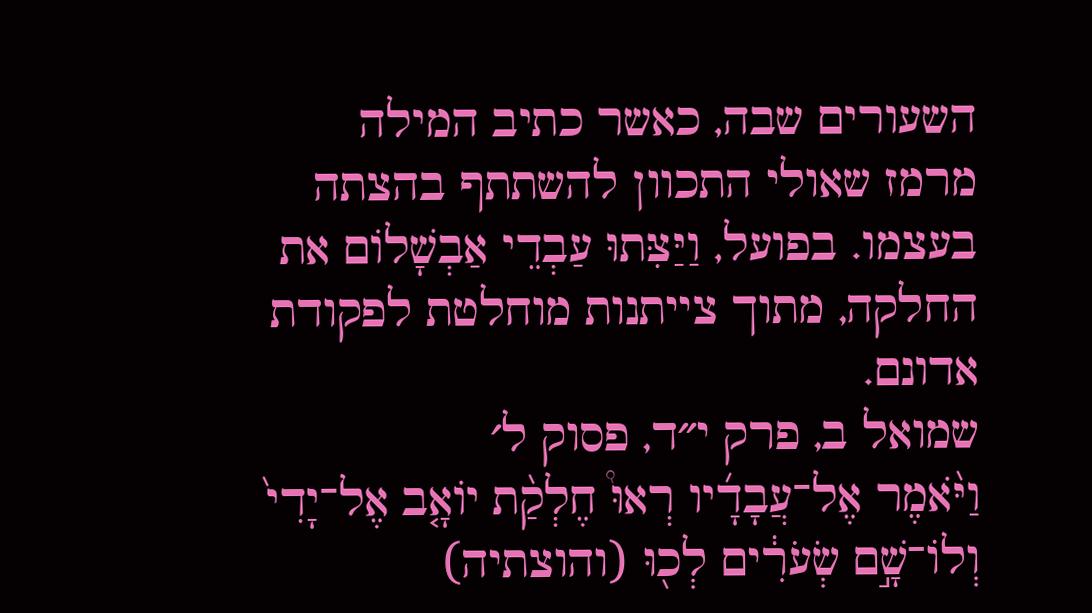השעורים שבה, כאשר כתיב המילה מרמז שאולי התכוון להשתתף בהצתה בעצמו. בפועל, וַיַּצִּתוּ עַבְדֵי אַבְשָׁלוֹם את החלקה, מתוך צייתנות מוחלטת לפקודת אדונם.
שמואל ב, פרק י״ד, פסוק ל׳
וַיֹּ֨אמֶר אֶל־עֲבָדָ֜יו רְאוּ֩ חֶלְקַ֨ת יוֹאָ֤ב אֶל־יָדִי֙ וְלוֹ־שָׁ֣ם שְׂעֹרִ֔ים לְכ֖וּ (והוצתיה)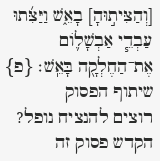[וְהַצִּית֣וּהָ] בָאֵ֑שׁ וַיַּצִּ֜תוּ עַבְדֵ֧י אַבְשָׁל֛וֹם אֶת־הַחֶלְקָ֖ה בָּאֵֽשׁ׃ {פ}
שיתוף הפסוק
רוצים להנציח נופל?
הקדש פסוק זה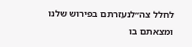לחלל צה״לנעזרתם בפירוש שלנו ומצאתם בו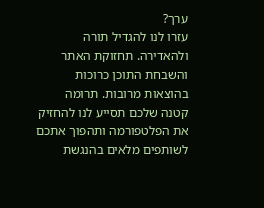ערך?
עזרו לנו להגדיל תורה ולהאדירה. תחזוקת האתר והשבחת התוכן כרוכות בהוצאות מרובות. תרומה קטנה שלכם תסייע לנו להחזיק את הפלטפורמה ותהפוך אתכם לשותפים מלאים בהנגשת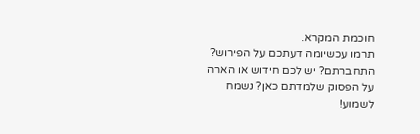חוכמת המקרא.
תרמו עכשיומה דעתכם על הפירוש?
התחברתם? יש לכם חידוש או הארה על הפסוק שלמדתם כאן? נשמח לשמוע!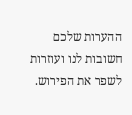ההערות שלכם חשובות לנו ועוזרות לשפר את הפירוש.